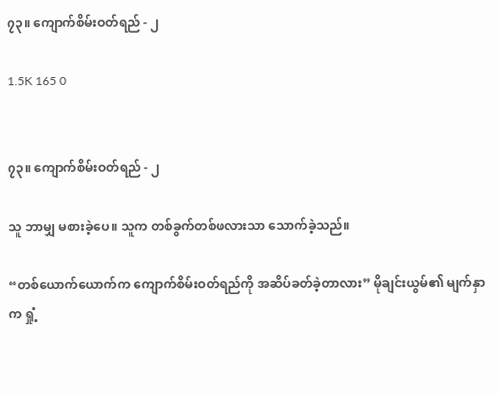၇၃။ ကျောက်စိမ်းဝတ်ရည် - ၂

1.5K 165 0


၇၃။ ကျောက်စိမ်းဝတ်ရည် - ၂

သူ ဘာမျှ မစားခဲ့ပေ။ သူက တစ်ခွက်တစ်ဖလားသာ သောက်ခဲ့သည်။

“တစ်ယောက်ယောက်က ကျောက်စိမ်းဝတ်ရည်ကို အဆိပ်ခတ်ခဲ့တာလား” မိုချင်းယွမ်၏ မျက်နှာက ရှုံ့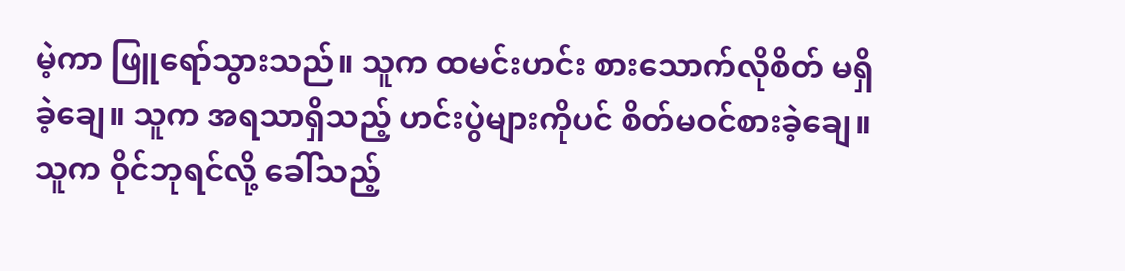မဲ့ကာ ဖြူရော်သွားသည်။ သူက ထမင်းဟင်း စားသောက်လိုစိတ် မရှိခဲ့ချေ။ သူက အရသာရှိသည့် ဟင်းပွဲများကိုပင် စိတ်မဝင်စားခဲ့ချေ။ သူက ဝိုင်ဘုရင်လို့ ခေါ်သည့်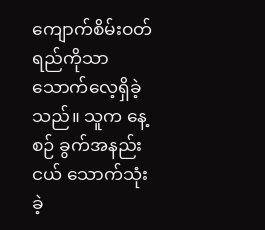ကျောက်စိမ်းဝတ်ရည်ကိုသာ သောက်လေ့ရှိခဲ့သည်။ သူက နေ့စဉ် ခွက်အနည်းငယ် သောက်သုံးခဲ့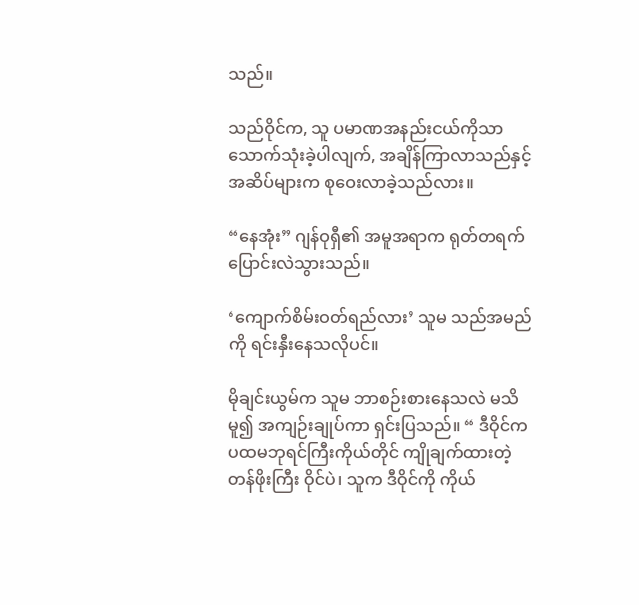သည်။

သည်ဝိုင်က, သူ ပမာဏအနည်းငယ်ကိုသာ သောက်သုံးခဲ့ပါလျက်, အချိန်ကြာလာသည်နှင့် အဆိပ်များက စုဝေးလာခဲ့သည်လား။

“နေအုံး” ဂျန်ဝုရှီ၏ အမူအရာက ရုတ်တရက် ပြောင်းလဲသွားသည်။

‘ကျောက်စိမ်းဝတ်ရည်လား’ သူမ သည်အမည်ကို ရင်းနှီးနေသလိုပင်။

မိုချင်းယွမ်က သူမ ဘာစဉ်းစားနေသလဲ မသိမူ၍ အကျဉ်းချုပ်ကာ ရှင်းပြသည်။ “ ဒီဝိုင်က ပထမဘုရင်ကြီးကိုယ်တိုင် ကျိုချက်ထားတဲ့ တန်ဖိုးကြီး ဝိုင်ပဲ၊ သူက ဒီဝိုင်ကို ကိုယ်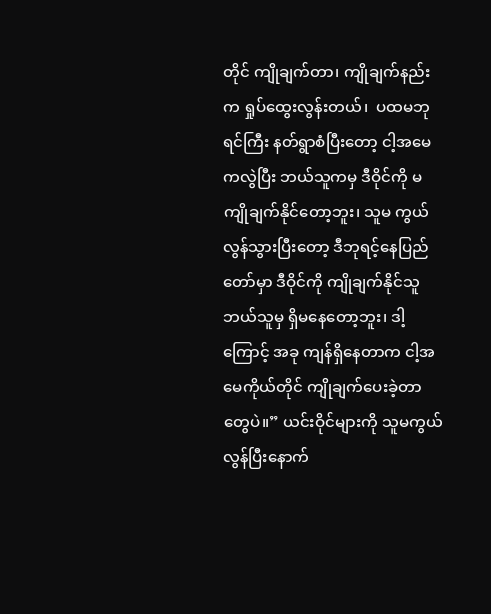တိုင် ကျိုချက်တာ၊ ကျိုချက်နည်းက ရှုပ်ထွေးလွန်းတယ်၊  ပထမဘုရင်ကြီး နတ်ရွာစံပြီးတော့ ငါ့အမေကလွဲပြီး ဘယ်သူကမှ ဒီဝိုင်ကို မကျိုချက်နိုင်တော့ဘူး၊ သူမ ကွယ်လွန်သွားပြီးတော့ ဒီဘုရင့်နေပြည်တော်မှာ ဒီဝိုင်ကို ကျိုချက်နိုင်သူ ဘယ်သူမှ ရှိမနေတော့ဘူး၊ ဒါ့ကြောင့် အခု ကျန်ရှိနေတာက ငါ့အမေကိုယ်တိုင် ကျိုချက်ပေးခဲ့တာတွေပဲ။” ယင်းဝိုင်များကို သူမကွယ်လွန်ပြီးနောက်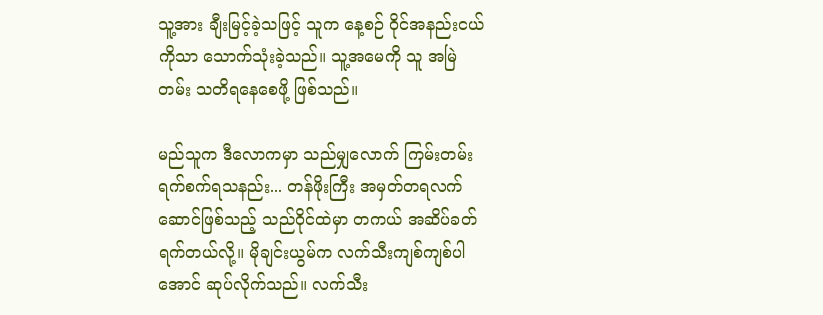သူ့အား ချီးမြင့်ခဲ့သဖြင့် သူက နေ့စဉ် ဝိုင်အနည်းငယ်ကိုသာ သောက်သုံးခဲ့သည်။ သူ့အမေကို သူ အမြဲတမ်း သတိရနေစေဖို့ ဖြစ်သည်။

မည်သူက ဒီလောကမှာ သည်မျှလောက် ကြမ်းတမ်း ရက်စက်ရသနည်း... တန်ဖိုးကြီး အမှတ်တရလက်ဆောင်ဖြစ်သည့် သည်ဝိုင်ထဲမှာ တကယ် အဆိပ်ခတ်ရက်တယ်လို့။ မိုချင်းယွမ်က လက်သီးကျစ်ကျစ်ပါအောင် ဆုပ်လိုက်သည်။ လက်သီး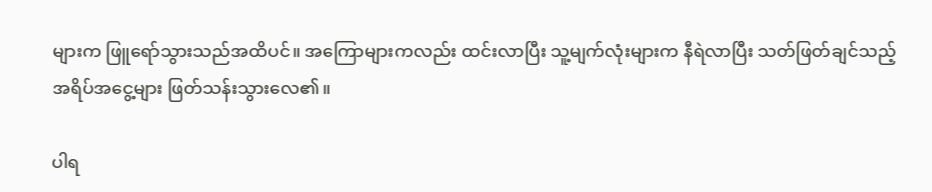များက ဖြူရော်သွားသည်အထိပင်။ အကြောများကလည်း ထင်းလာပြီး သူ့မျက်လုံးများက နီရဲလာပြီး သတ်ဖြတ်ချင်သည့် အရိပ်အငွေ့များ ဖြတ်သန်းသွားလေ၏။

ပါရ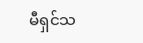မီရှင်သ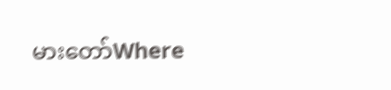မားတော်Where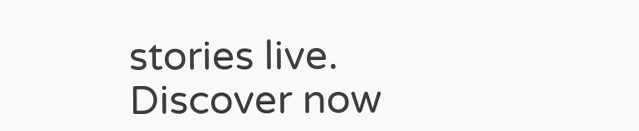stories live. Discover now